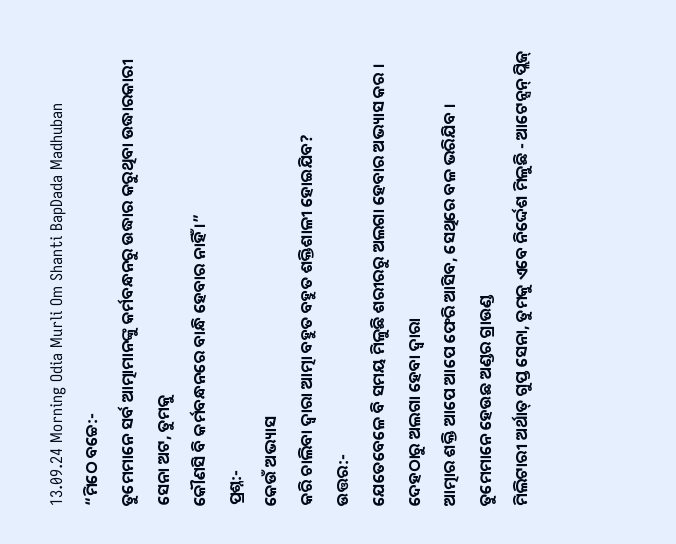13.09.24 Morning Odia Murli Om Shanti BapDada Madhuban
“ମିଠେ ବଚ୍ଚେ:-
ତୁମେମାନେ ସର୍ବ ଆତ୍ମାମାନଙ୍କୁ କର୍ମବନ୍ଧନରୁ ଉଦ୍ଧାର କରୁଥିବା ଉଦ୍ଧାରକାରୀ ସେନା ଅଟ, ତୁମକୁ
କୌଣସି ବି କର୍ମବନ୍ଧନରେ ବାନ୍ଧି ହେବାର ନାହିଁ ।”
ପ୍ରଶ୍ନ:-
କେଉଁ ଅଭ୍ୟାସ
କରି ଚାଲିବା ଦ୍ୱାରା ଆତ୍ମା ବହୁତ ବହୁତ ଶକ୍ତିଶାଳୀ ହୋଇଯିବ?
ଉତ୍ତର:-
ଯେତେବେଳେ ବି ସମୟ ମିଳୁଛି ଶରୀରରୁ ଅଲଗା ହେବାର ଅଭ୍ୟାସ କର । ଦେହଠାରୁ ଅଲଗା ହେବା ଦ୍ୱାରା
ଆତ୍ମାର ଶକ୍ତି ଆପେ ଆପେ ଫେରି ଆସିବ, ସେଥିରେ ବଳ ଭରିଯିବ । ତୁମେମାନେ ହେଉଛ ଅଣ୍ଡର ଗ୍ରାଉଣ୍ଡ
ମିଲିଟାରୀ ଅର୍ଥାତ୍ ଗୁପ୍ତ ସେନା, ତୁମକୁ ଏବେ ନିର୍ଦ୍ଦେଶ ମିଳୁଛି - ଆଟେନ୍ସନ୍ ପ୍ଲିଜ୍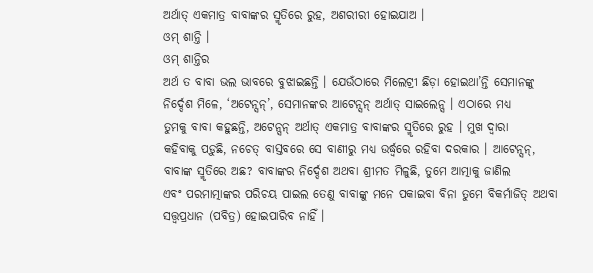ଅର୍ଥାତ୍ ଏକମାତ୍ର ବାବାଙ୍କର ସ୍ମୃତିରେ ରୁହ, ଅଶରୀରୀ ହୋଇଯାଅ ।
ଓମ୍ ଶାନ୍ତି ।
ଓମ୍ ଶାନ୍ତିର
ଅର୍ଥ ତ ବାବା ଭଲ ଭାବରେ ବୁଝାଇଛନ୍ତି । ଯେଉଁଠାରେ ମିଲେଟ୍ରୀ ଛିଡ଼ା ହୋଇଥା’ନ୍ତି ସେମାନଙ୍କୁ
ନିର୍ଦ୍ଦେଶ ମିଳେ, ‘ଅଟେନ୍ସନ୍’, ସେମାନଙ୍କର ଆଟେନ୍ସନ୍ ଅର୍ଥାତ୍ ସାଇଲେନ୍ସ । ଏଠାରେ ମଧ୍ୟ
ତୁମକୁ ବାବା କହୁଛନ୍ତି, ଅଟେନ୍ସନ୍ ଅର୍ଥାତ୍ ଏକମାତ୍ର ବାବାଙ୍କର ସ୍ମୃତିରେ ରୁହ । ମୁଖ ଦ୍ୱାରା
କହିବାକୁ ପଡ଼ୁଛି, ନଚେତ୍ ବାସ୍ତବରେ ସେ ବାଣୀରୁ ମଧ୍ୟ ଉର୍ଦ୍ଧ୍ୱରେ ରହିବା ଦରକାର । ଆଟେନ୍ସନ୍,
ବାବାଙ୍କ ସ୍ମୃତିରେ ଅଛ? ବାବାଙ୍କର ନିର୍ଦ୍ଦେଶ ଅଥବା ଶ୍ରୀମତ ମିଳୁଛି, ତୁମେ ଆତ୍ମାକୁ ଜାଣିଲ
ଏବଂ ପରମାତ୍ମାଙ୍କର ପରିଚୟ ପାଇଲ ତେଣୁ ବାବାଙ୍କୁ ମନେ ପକାଇବା ବିନା ତୁମେ ବିକର୍ମାଜିତ୍ ଅଥବା
ସତ୍ତ୍ୱପ୍ରଧାନ (ପବିତ୍ର) ହୋଇପାରିବ ନାହିଁ ।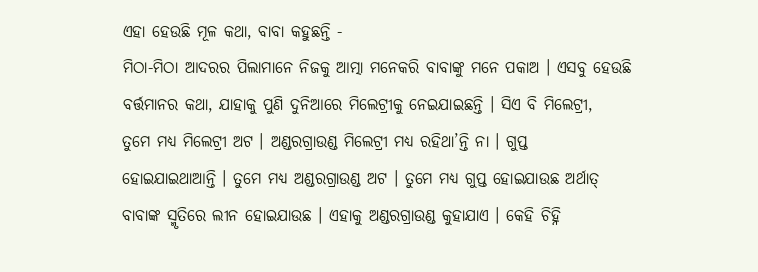ଏହା ହେଉଛି ମୂଳ କଥା, ବାବା କହୁଛନ୍ତି -
ମିଠା-ମିଠା ଆଦରର ପିଲାମାନେ ନିଜକୁ ଆତ୍ମା ମନେକରି ବାବାଙ୍କୁ ମନେ ପକାଅ । ଏସବୁ ହେଉଛି
ବର୍ତ୍ତମାନର କଥା, ଯାହାକୁ ପୁଣି ଦୁନିଆରେ ମିଲେଟ୍ରୀକୁ ନେଇଯାଇଛନ୍ତି । ସିଏ ବି ମିଲେଟ୍ରୀ,
ତୁମେ ମଧ୍ୟ ମିଲେଟ୍ରୀ ଅଟ । ଅଣ୍ଡରଗ୍ରାଉଣ୍ଡ ମିଲେଟ୍ରୀ ମଧ୍ୟ ରହିଥା’ନ୍ତି ନା । ଗୁପ୍ତ
ହୋଇଯାଇଥାଆନ୍ତି । ତୁମେ ମଧ୍ୟ ଅଣ୍ଡରଗ୍ରାଉଣ୍ଡ ଅଟ । ତୁମେ ମଧ୍ୟ ଗୁପ୍ତ ହୋଇଯାଉଛ ଅର୍ଥାତ୍
ବାବାଙ୍କ ସ୍ମୃତିରେ ଲୀନ ହୋଇଯାଉଛ । ଏହାକୁ ଅଣ୍ଡରଗ୍ରାଉଣ୍ଡ କୁହାଯାଏ । କେହି ଚିହ୍ନି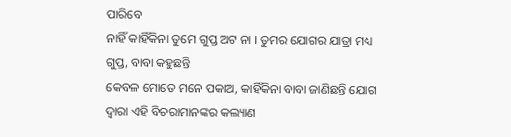ପାରିବେ
ନାହିଁ କାହିଁକିନା ତୁମେ ଗୁପ୍ତ ଅଟ ନା । ତୁମର ଯୋଗର ଯାତ୍ରା ମଧ୍ୟ ଗୁପ୍ତ, ବାବା କହୁଛନ୍ତି
କେବଳ ମୋତେ ମନେ ପକାଅ, କାହିଁକିନା ବାବା ଜାଣିଛନ୍ତି ଯୋଗ ଦ୍ୱାରା ଏହି ବିଚରାମାନଙ୍କର କଲ୍ୟାଣ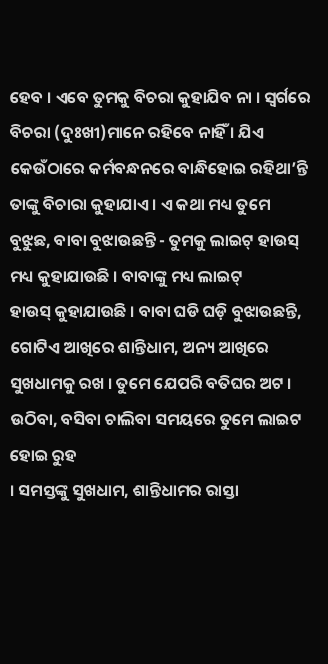ହେବ । ଏବେ ତୁମକୁ ବିଚରା କୁହାଯିବ ନା । ସ୍ୱର୍ଗରେ ବିଚରା (ଦୁଃଖୀ)ମାନେ ରହିବେ ନାହିଁ । ଯିଏ
କେଉଁଠାରେ କର୍ମବନ୍ଧନରେ ବାନ୍ଧିହୋଇ ରହିଥା’ନ୍ତି ତାଙ୍କୁ ବିଚାରା କୁହାଯାଏ । ଏ କଥା ମଧ୍ୟ ତୁମେ
ବୁଝୁଛ, ବାବା ବୁଝାଉଛନ୍ତି - ତୁମକୁ ଲାଇଟ୍ ହାଉସ୍ ମଧ୍ୟ କୁହାଯାଉଛି । ବାବାଙ୍କୁ ମଧ୍ୟ ଲାଇଟ୍
ହାଉସ୍ କୁହାଯାଉଛି । ବାବା ଘଡି ଘଡ଼ି ବୁଝାଉଛନ୍ତି, ଗୋଟିଏ ଆଖିରେ ଶାନ୍ତିଧାମ, ଅନ୍ୟ ଆଖିରେ
ସୁଖଧାମକୁ ରଖ । ତୁମେ ଯେପରି ବତିଘର ଅଟ । ଉଠିବା, ବସିବା ଚାଲିବା ସମୟରେ ତୁମେ ଲାଇଟ ହୋଇ ରୁହ
। ସମସ୍ତଙ୍କୁ ସୁଖଧାମ, ଶାନ୍ତିଧାମର ରାସ୍ତା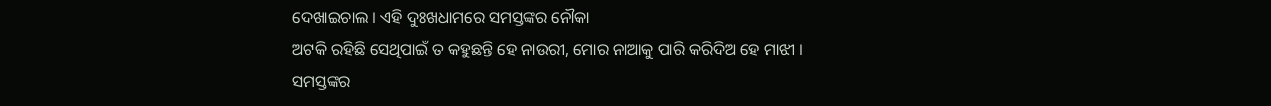ଦେଖାଇଚାଲ । ଏହି ଦୁଃଖଧାମରେ ସମସ୍ତଙ୍କର ନୌକା
ଅଟକି ରହିଛି ସେଥିପାଇଁ ତ କହୁଛନ୍ତି ହେ ନାଉରୀ, ମୋର ନାଆକୁ ପାରି କରିଦିଅ ହେ ମାଝୀ ।
ସମସ୍ତଙ୍କର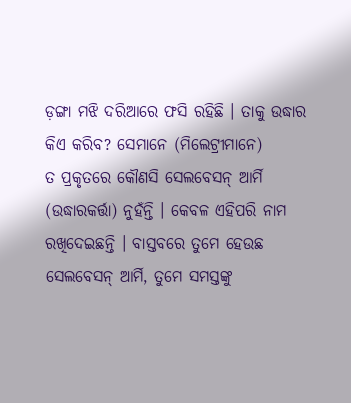ଡ଼ଙ୍ଗା ମଝି ଦରିଆରେ ଫସି ରହିଛି । ତାକୁ ଉଦ୍ଧାର କିଏ କରିବ? ସେମାନେ (ମିଲେଟ୍ରୀମାନେ)
ତ ପ୍ରକୃତରେ କୌଣସି ସେଲବେସନ୍ ଆର୍ମି (ଉଦ୍ଧାରକର୍ତ୍ତା) ନୁହଁନ୍ତି । କେବଳ ଏହିପରି ନାମ
ରଖିଦେଇଛନ୍ତି । ବାସ୍ତବରେ ତୁମେ ହେଉଛ ସେଲବେସନ୍ ଆର୍ମି, ତୁମେ ସମସ୍ତଙ୍କୁ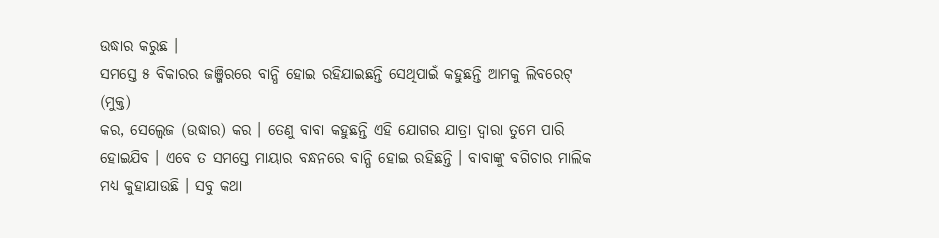ଉଦ୍ଧାର କରୁଛ ।
ସମସ୍ତେ ୫ ବିକାରର ଜଞ୍ଜିରରେ ବାନ୍ଧି ହୋଇ ରହିଯାଇଛନ୍ତି ସେଥିପାଇଁ କହୁଛନ୍ତି ଆମକୁ ଲିବରେଟ୍ (ମୁକ୍ତ)
କର, ସେଲ୍ବେଜ (ଉଦ୍ଧାର) କର । ତେଣୁ ବାବା କହୁଛନ୍ତି ଏହି ଯୋଗର ଯାତ୍ରା ଦ୍ୱାରା ତୁମେ ପାରି
ହୋଇଯିବ । ଏବେ ତ ସମସ୍ତେ ମାୟାର ବନ୍ଧନରେ ବାନ୍ଧି ହୋଇ ରହିଛନ୍ତି । ବାବାଙ୍କୁ ବଗିଚାର ମାଲିକ
ମଧ୍ୟ କୁହାଯାଉଛି । ସବୁ କଥା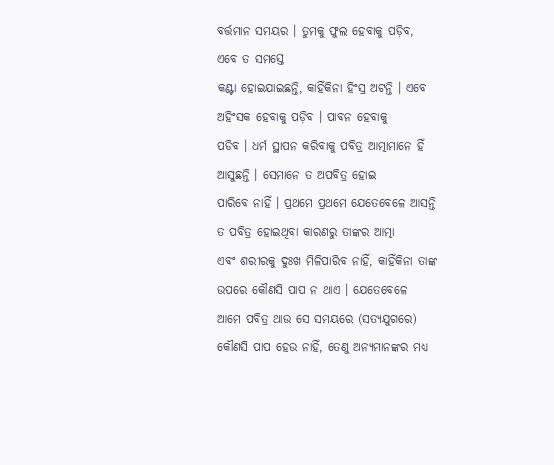ବର୍ତ୍ତମାନ ସମୟର । ତୁମକୁ ଫୁଲ ହେବାକୁ ପଡ଼ିବ, ଏବେ ତ ସମସ୍ତେ
କଣ୍ଟା ହୋଇଯାଇଛନ୍ତି, କାହିଁକିନା ହିଂସ୍ର ଅଟନ୍ତି । ଏବେ ଅହିଂସକ ହେବାକୁ ପଡ଼ିବ । ପାବନ ହେବାକୁ
ପଡିବ । ଧର୍ମ ସ୍ଥାପନ କରିବାକୁ ପବିତ୍ର ଆତ୍ମାମାନେ ହିଁ ଆସୁଛନ୍ତି । ସେମାନେ ତ ଅପବିତ୍ର ହୋଇ
ପାରିବେ ନାହିଁ । ପ୍ରଥମେ ପ୍ରଥମେ ଯେତେବେଳେ ଆସନ୍ତି ତ ପବିତ୍ର ହୋଇଥିବା କାରଣରୁ ତାଙ୍କର ଆତ୍ମା
ଏବଂ ଶରୀରକୁ ଦୁଃଖ ମିଳିପାରିବ ନାହିଁ, କାହିଁକିନା ତାଙ୍କ ଉପରେ କୌଣସି ପାପ ନ ଥାଏ । ଯେତେବେଳେ
ଆମେ ପବିତ୍ର ଥାଉ ସେ ସମୟରେ (ସତ୍ୟଯୁଗରେ) କୌଣସି ପାପ ହେଉ ନାହିଁ, ତେଣୁ ଅନ୍ୟମାନଙ୍କର ମଧ୍ୟ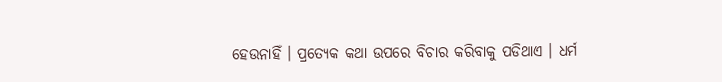ହେଉନାହିଁ । ପ୍ରତ୍ୟେକ କଥା ଉପରେ ବିଚାର କରିବାକୁ ପଡିଥାଏ । ଧର୍ମ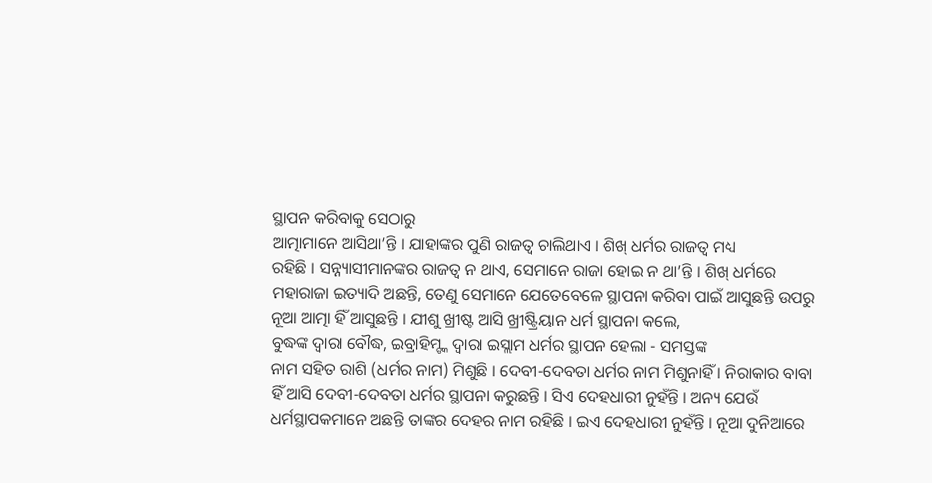ସ୍ଥାପନ କରିବାକୁ ସେଠାରୁ
ଆତ୍ମାମାନେ ଆସିଥା’ନ୍ତି । ଯାହାଙ୍କର ପୁଣି ରାଜତ୍ୱ ଚାଲିଥାଏ । ଶିଖ୍ ଧର୍ମର ରାଜତ୍ୱ ମଧ୍ୟ
ରହିଛି । ସନ୍ନ୍ୟାସୀମାନଙ୍କର ରାଜତ୍ୱ ନ ଥାଏ, ସେମାନେ ରାଜା ହୋଇ ନ ଥା’ନ୍ତି । ଶିଖ୍ ଧର୍ମରେ
ମହାରାଜା ଇତ୍ୟାଦି ଅଛନ୍ତି, ତେଣୁ ସେମାନେ ଯେତେବେଳେ ସ୍ଥାପନା କରିବା ପାଇଁ ଆସୁଛନ୍ତି ଉପରୁ
ନୂଆ ଆତ୍ମା ହିଁ ଆସୁଛନ୍ତି । ଯୀଶୁ ଖ୍ରୀଷ୍ଟ ଆସି ଖ୍ରୀଷ୍ଟ୍ରିୟାନ ଧର୍ମ ସ୍ଥାପନା କଲେ,
ବୁଦ୍ଧଙ୍କ ଦ୍ୱାରା ବୌଦ୍ଧ, ଇବ୍ରାହିମ୍ଙ୍କ ଦ୍ୱାରା ଇସ୍ଲାମ ଧର୍ମର ସ୍ଥାପନ ହେଲା - ସମସ୍ତଙ୍କ
ନାମ ସହିତ ରାଶି (ଧର୍ମର ନାମ) ମିଶୁଛି । ଦେବୀ-ଦେବତା ଧର୍ମର ନାମ ମିଶୁନାହିଁ । ନିରାକାର ବାବା
ହିଁ ଆସି ଦେବୀ-ଦେବତା ଧର୍ମର ସ୍ଥାପନା କରୁଛନ୍ତି । ସିଏ ଦେହଧାରୀ ନୁହଁନ୍ତି । ଅନ୍ୟ ଯେଉଁ
ଧର୍ମସ୍ଥାପକମାନେ ଅଛନ୍ତି ତାଙ୍କର ଦେହର ନାମ ରହିଛି । ଇଏ ଦେହଧାରୀ ନୁହଁନ୍ତି । ନୂଆ ଦୁନିଆରେ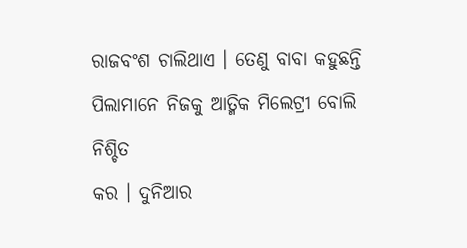ରାଜବଂଶ ଚାଲିଥାଏ । ତେଣୁ ବାବା କହୁଛନ୍ତି ପିଲାମାନେ ନିଜକୁ ଆତ୍ମିକ ମିଲେଟ୍ରୀ ବୋଲି ନିଶ୍ଚିତ
କର । ଦୁନିଆର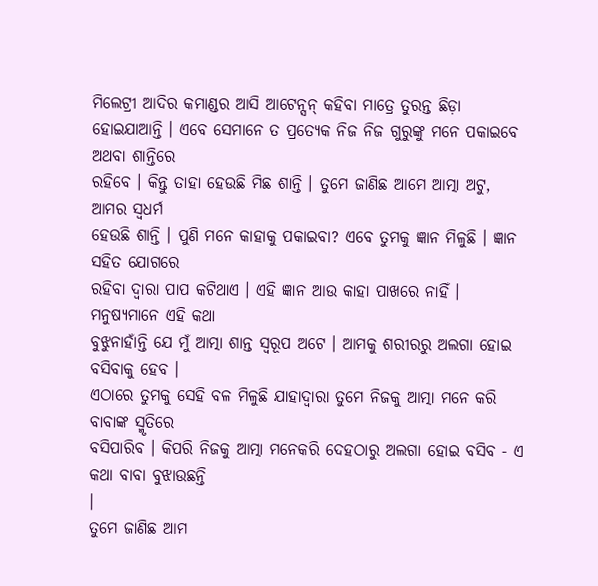ମିଲେଟ୍ରୀ ଆଦିର କମାଣ୍ଡର ଆସି ଆଟେନ୍ସନ୍ କହିବା ମାତ୍ରେ ତୁରନ୍ତ ଛିଡ଼ା
ହୋଇଯାଆନ୍ତି । ଏବେ ସେମାନେ ତ ପ୍ରତ୍ୟେକ ନିଜ ନିଜ ଗୁରୁଙ୍କୁ ମନେ ପକାଇବେ ଅଥବା ଶାନ୍ତିରେ
ରହିବେ । କିନ୍ତୁ ତାହା ହେଉଛି ମିଛ ଶାନ୍ତି । ତୁମେ ଜାଣିଛ ଆମେ ଆତ୍ମା ଅଟୁ, ଆମର ସ୍ୱଧର୍ମ
ହେଉଛି ଶାନ୍ତି । ପୁଣି ମନେ କାହାକୁ ପକାଇବା? ଏବେ ତୁମକୁ ଜ୍ଞାନ ମିଳୁଛି । ଜ୍ଞାନ ସହିତ ଯୋଗରେ
ରହିବା ଦ୍ୱାରା ପାପ କଟିଥାଏ । ଏହି ଜ୍ଞାନ ଆଉ କାହା ପାଖରେ ନାହିଁ । ମନୁଷ୍ୟମାନେ ଏହି କଥା
ବୁଝୁନାହାଁନ୍ତି ଯେ ମୁଁ ଆତ୍ମା ଶାନ୍ତ ସ୍ୱରୂପ ଅଟେ । ଆମକୁ ଶରୀରରୁ ଅଲଗା ହୋଇ ବସିବାକୁ ହେବ ।
ଏଠାରେ ତୁମକୁ ସେହି ବଳ ମିଳୁଛି ଯାହାଦ୍ୱାରା ତୁମେ ନିଜକୁ ଆତ୍ମା ମନେ କରି ବାବାଙ୍କ ସ୍ମୃତିରେ
ବସିପାରିବ । କିପରି ନିଜକୁ ଆତ୍ମା ମନେକରି ଦେହଠାରୁ ଅଲଗା ହୋଇ ବସିବ - ଏ କଥା ବାବା ବୁଝାଉଛନ୍ତି
।
ତୁମେ ଜାଣିଛ ଆମ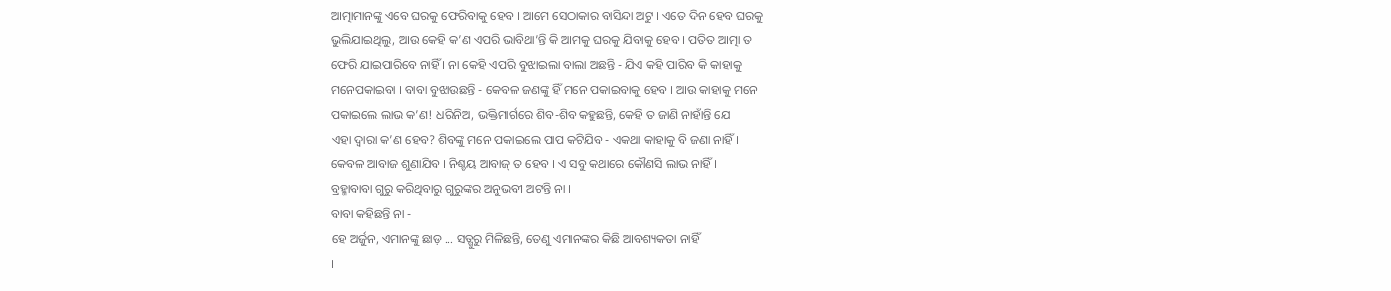ଆତ୍ମାମାନଙ୍କୁ ଏବେ ଘରକୁ ଫେରିବାକୁ ହେବ । ଆମେ ସେଠାକାର ବାସିନ୍ଦା ଅଟୁ । ଏତେ ଦିନ ହେବ ଘରକୁ
ଭୁଲିଯାଇଥିଲୁ, ଆଉ କେହି କ’ଣ ଏପରି ଭାବିଥା’ନ୍ତି କି ଆମକୁ ଘରକୁ ଯିବାକୁ ହେବ । ପତିତ ଆତ୍ମା ତ
ଫେରି ଯାଇପାରିବେ ନାହିଁ । ନା କେହି ଏପରି ବୁଝାଇଲା ବାଲା ଅଛନ୍ତି - ଯିଏ କହି ପାରିବ କି କାହାକୁ
ମନେପକାଇବା । ବାବା ବୁଝାଉଛନ୍ତି - କେବଳ ଜଣଙ୍କୁ ହିଁ ମନେ ପକାଇବାକୁ ହେବ । ଆଉ କାହାକୁ ମନେ
ପକାଇଲେ ଲାଭ କ’ଣ! ଧରିନିଅ, ଭକ୍ତିମାର୍ଗରେ ଶିବ-ଶିବ କହୁଛନ୍ତି, କେହି ତ ଜାଣି ନାହାଁନ୍ତି ଯେ
ଏହା ଦ୍ୱାରା କ’ଣ ହେବ? ଶିବଙ୍କୁ ମନେ ପକାଇଲେ ପାପ କଟିଯିବ - ଏକଥା କାହାକୁ ବି ଜଣା ନାହିଁ ।
କେବଳ ଆବାଜ ଶୁଣାଯିବ । ନିଶ୍ଚୟ ଆବାଜ୍ ତ ହେବ । ଏ ସବୁ କଥାରେ କୌଣସି ଲାଭ ନାହିଁ ।
ବ୍ରହ୍ମାବାବା ଗୁରୁ କରିଥିବାରୁ ଗୁରୁଙ୍କର ଅନୁଭବୀ ଅଟନ୍ତି ନା ।
ବାବା କହିଛନ୍ତି ନା -
ହେ ଅର୍ଜୁନ, ଏମାନଙ୍କୁ ଛାଡ଼ ... ସତ୍ଗୁରୁ ମିଳିଛନ୍ତି, ତେଣୁ ଏମାନଙ୍କର କିଛି ଆବଶ୍ୟକତା ନାହିଁ
।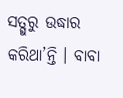ସତ୍ଗୁରୁ ଉଦ୍ଧାର କରିଥା’ନ୍ତି । ବାବା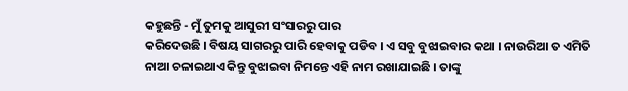କହୁଛନ୍ତି - ମୁଁ ତୁମକୁ ଆସୁରୀ ସଂସାରରୁ ପାର
କରିଦେଉଛି । ବିଷୟ ସାଗରରୁ ପାରି ହେବାକୁ ପଡିବ । ଏ ସବୁ ବୁଝାଇବାର କଥା । ନାଉରିଆ ତ ଏମିତି
ନାଆ ଚଳାଇଥାଏ କିନ୍ତୁ ବୁଝାଇବା ନିମନ୍ତେ ଏହି ନାମ ରଖାଯାଇଛି । ତାଙ୍କୁ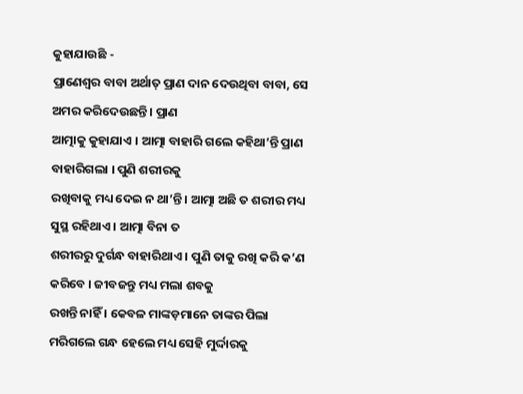କୁହାଯାଉଛି -
ପ୍ରାଣେଶ୍ୱର ବାବା ଅର୍ଥାତ୍ ପ୍ରାଣ ଦାନ ଦେଉଥିବା ବାବା, ସେ ଅମର କରିଦେଉଛନ୍ତି । ପ୍ରାଣ
ଆତ୍ମାକୁ କୁହାଯାଏ । ଆତ୍ମା ବାହାରି ଗଲେ କହିଥା’ନ୍ତି ପ୍ରାଣ ବାହାରିଗଲା । ପୁଣି ଶରୀରକୁ
ରଖିବାକୁ ମଧ୍ୟ ଦେଇ ନ ଥା’ନ୍ତି । ଆତ୍ମା ଅଛି ତ ଶରୀର ମଧ୍ୟ ସୁସ୍ଥ ରହିଥାଏ । ଆତ୍ମା ବିନା ତ
ଶରୀରରୁ ଦୁର୍ଗନ୍ଧ ବାହାରିଥାଏ । ପୁଣି ତାକୁ ରଖି କରି କ’ଣ କରିବେ । ଜୀବଜନ୍ତୁ ମଧ୍ୟ ମଲା ଶବକୁ
ରଖନ୍ତି ନାହିଁ । କେବଳ ମାଙ୍କଡ଼ମାନେ ତାଙ୍କର ପିଲା ମରିଗଲେ ଗନ୍ଧ ହେଲେ ମଧ୍ୟ ସେହି ମୁର୍ଦ୍ଦାରକୁ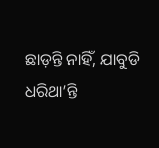ଛାଡ଼ନ୍ତି ନାହିଁ, ଯାବୁଡି ଧରିଥା’ନ୍ତି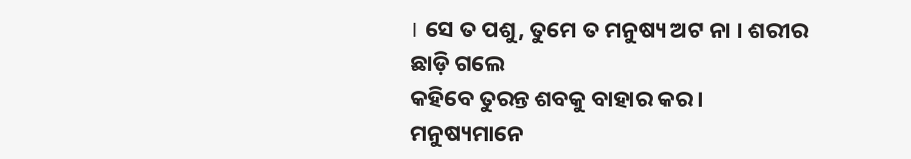। ସେ ତ ପଶୁ, ତୁମେ ତ ମନୁଷ୍ୟ ଅଟ ନା । ଶରୀର ଛାଡ଼ି ଗଲେ
କହିବେ ତୁରନ୍ତ ଶବକୁ ବାହାର କର । ମନୁଷ୍ୟମାନେ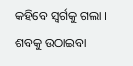କହିବେ ସ୍ୱର୍ଗକୁ ଗଲା । ଶବକୁ ଉଠାଇବା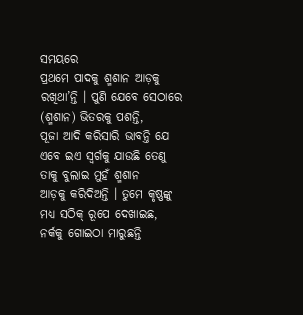ସମୟରେ
ପ୍ରଥମେ ପାଦକୁ ଶ୍ମଶାନ ଆଡ଼କୁ ରଖିଥା’ନ୍ତି । ପୁଣି ଯେବେ ସେଠାରେ (ଶ୍ମଶାନ) ଭିତରକୁ ପଶନ୍ତି,
ପୂଜା ଆଦି କରିସାରି ଭାବନ୍ତି ଯେ ଏବେ ଇଏ ସ୍ୱର୍ଗକୁ ଯାଉଛି ତେଣୁ ତାକୁ ବୁଲାଇ ମୁହଁ ଶ୍ମଶାନ
ଆଡ଼କୁ କରିଦିଅନ୍ତି । ତୁମେ କୃଷ୍ଣଙ୍କୁ ମଧ୍ୟ ସଠିକ୍ ରୂପେ ଦେଖାଇଛ, ନର୍କକୁ ଗୋଇଠା ମାରୁଛନ୍ତି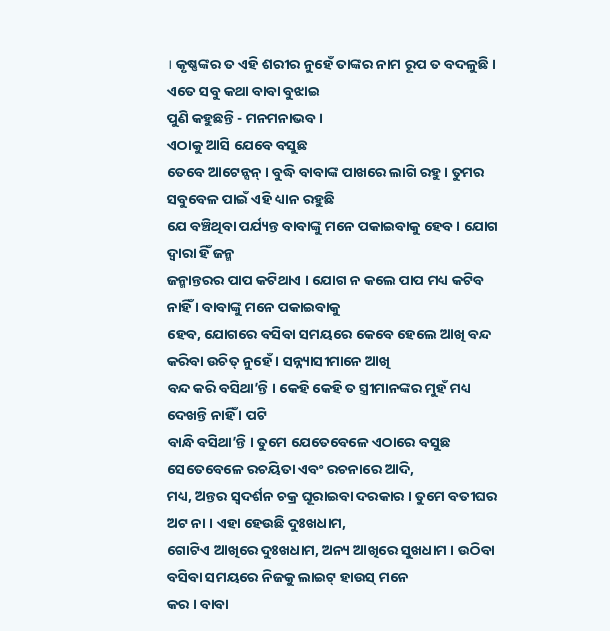। କୃଷ୍ଣଙ୍କର ତ ଏହି ଶରୀର ନୁହେଁ ତାଙ୍କର ନାମ ରୂପ ତ ବଦଳୁଛି । ଏତେ ସବୁ କଥା ବାବା ବୁଝାଇ
ପୁଣି କହୁଛନ୍ତି - ମନମନାଭବ ।
ଏଠାକୁ ଆସି ଯେବେ ବସୁଛ
ତେବେ ଆଟେନ୍ସନ୍ । ବୁଦ୍ଧି ବାବାଙ୍କ ପାଖରେ ଲାଗି ରହୁ । ତୁମର ସବୁବେଳ ପାଇଁ ଏହି ଧ୍ୟାନ ରହୁଛି
ଯେ ବଞ୍ଚିଥିବା ପର୍ଯ୍ୟନ୍ତ ବାବାଙ୍କୁ ମନେ ପକାଇବାକୁ ହେବ । ଯୋଗ ଦ୍ୱାରା ହିଁ ଜନ୍ମ
ଜନ୍ମାନ୍ତରର ପାପ କଟିଥାଏ । ଯୋଗ ନ କଲେ ପାପ ମଧ୍ୟ କଟିବ ନାହିଁ । ବାବାଙ୍କୁ ମନେ ପକାଇବାକୁ
ହେବ, ଯୋଗରେ ବସିବା ସମୟରେ କେବେ ହେଲେ ଆଖି ବନ୍ଦ କରିବା ଉଚିତ୍ ନୁହେଁ । ସନ୍ନ୍ୟାସୀମାନେ ଆଖି
ବନ୍ଦ କରି ବସିଥା’ନ୍ତି । କେହି କେହି ତ ସ୍ତ୍ରୀମାନଙ୍କର ମୁହଁ ମଧ୍ୟ ଦେଖନ୍ତି ନାହିଁ । ପଟି
ବାନ୍ଧି ବସିଥା’ନ୍ତି । ତୁମେ ଯେତେବେଳେ ଏଠାରେ ବସୁଛ ସେତେବେଳେ ରଚୟିତା ଏବଂ ରଚନାରେ ଆଦି,
ମଧ୍ୟ, ଅନ୍ତର ସ୍ୱଦର୍ଶନ ଚକ୍ର ଘୂରାଇବା ଦରକାର । ତୁମେ ବତୀଘର ଅଟ ନା । ଏହା ହେଉଛି ଦୁଃଖଧାମ,
ଗୋଟିଏ ଆଖିରେ ଦୁଃଖଧାମ, ଅନ୍ୟ ଆଖିରେ ସୁଖଧାମ । ଉଠିବା ବସିବା ସମୟରେ ନିଜକୁ ଲାଇଟ୍ ହାଉସ୍ ମନେ
କର । ବାବା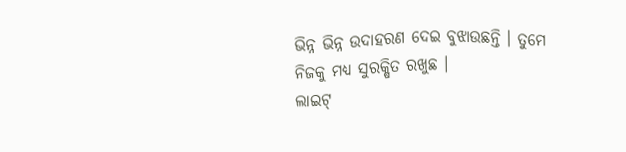ଭିନ୍ନ ଭିନ୍ନ ଉଦାହରଣ ଦେଇ ବୁଝାଉଛନ୍ତି । ତୁମେ ନିଜକୁ ମଧ୍ୟ ସୁରକ୍ଷିତ ରଖୁଛ ।
ଲାଇଟ୍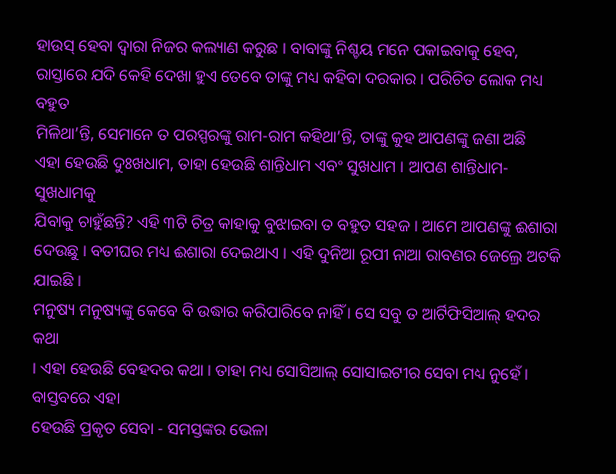ହାଉସ୍ ହେବା ଦ୍ୱାରା ନିଜର କଲ୍ୟାଣ କରୁଛ । ବାବାଙ୍କୁ ନିଶ୍ଚୟ ମନେ ପକାଇବାକୁ ହେବ,
ରାସ୍ତାରେ ଯଦି କେହି ଦେଖା ହୁଏ ତେବେ ତାଙ୍କୁ ମଧ୍ୟ କହିବା ଦରକାର । ପରିଚିତ ଲୋକ ମଧ୍ୟ ବହୁତ
ମିଳିଥା’ନ୍ତି, ସେମାନେ ତ ପରସ୍ପରଙ୍କୁ ରାମ-ରାମ କହିଥା’ନ୍ତି, ତାଙ୍କୁ କୁହ ଆପଣଙ୍କୁ ଜଣା ଅଛି
ଏହା ହେଉଛି ଦୁଃଖଧାମ, ତାହା ହେଉଛି ଶାନ୍ତିଧାମ ଏବଂ ସୁଖଧାମ । ଆପଣ ଶାନ୍ତିଧାମ-ସୁଖଧାମକୁ
ଯିବାକୁ ଚାହୁଁଛନ୍ତି? ଏହି ୩ଟି ଚିତ୍ର କାହାକୁ ବୁଝାଇବା ତ ବହୁତ ସହଜ । ଆମେ ଆପଣଙ୍କୁ ଈଶାରା
ଦେଉଛୁ । ବତୀଘର ମଧ୍ୟ ଈଶାରା ଦେଇଥାଏ । ଏହି ଦୁନିଆ ରୂପୀ ନାଆ ରାବଣର ଜେଲ୍ରେ ଅଟକି ଯାଇଛି ।
ମନୁଷ୍ୟ ମନୁଷ୍ୟଙ୍କୁ କେବେ ବି ଉଦ୍ଧାର କରିପାରିବେ ନାହିଁ । ସେ ସବୁ ତ ଆର୍ଟିଫିସିଆଲ୍ ହଦର କଥା
। ଏହା ହେଉଛି ବେହଦର କଥା । ତାହା ମଧ୍ୟ ସୋସିଆଲ୍ ସୋସାଇଟୀର ସେବା ମଧ୍ୟ ନୁହେଁ । ବାସ୍ତବରେ ଏହା
ହେଉଛି ପ୍ରକୃତ ସେବା - ସମସ୍ତଙ୍କର ଭେଳା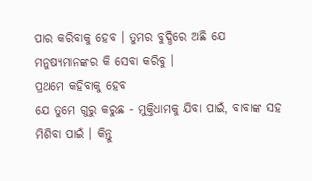ପାର କରିବାକୁ ହେବ । ତୁମର ବୁଦ୍ଧିରେ ଅଛି ଯେ
ମନୁଷ୍ୟମାନଙ୍କର କି ସେବା କରିବୁ ।
ପ୍ରଥମେ କହିବାକୁ ହେବ
ଯେ ତୁମେ ଗୁରୁ କରୁଛ - ମୁକ୍ତିଧାମକୁ ଯିବା ପାଇଁ, ବାବାଙ୍କ ସହ ମିଶିବା ପାଇଁ । କିନ୍ତୁ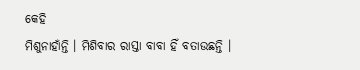କେହି
ମିଶୁନାହାଁନ୍ତି । ମିଶିବାର ରାସ୍ତା ବାବା ହିଁ ବତାଉଛନ୍ତି ।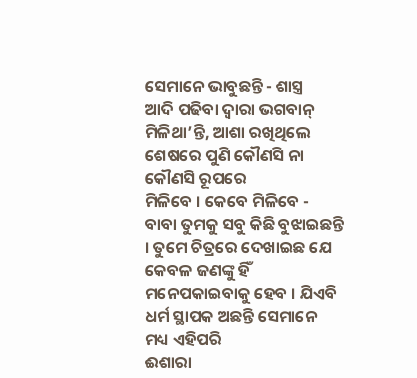ସେମାନେ ଭାବୁଛନ୍ତି - ଶାସ୍ତ୍ର
ଆଦି ପଢିବା ଦ୍ୱାରା ଭଗବାନ୍ ମିଳିଥା’ନ୍ତି, ଆଶା ରଖିଥିଲେ ଶେଷରେ ପୁଣି କୌଣସି ନା କୌଣସି ରୂପରେ
ମିଳିବେ । କେବେ ମିଳିବେ - ବାବା ତୁମକୁ ସବୁ କିଛି ବୁଝାଇଛନ୍ତି । ତୁମେ ଚିତ୍ରରେ ଦେଖାଇଛ ଯେ
କେବଳ ଜଣଙ୍କୁ ହିଁ ମନେପକାଇବାକୁ ହେବ । ଯିଏବି ଧର୍ମ ସ୍ଥାପକ ଅଛନ୍ତି ସେମାନେ ମଧ୍ୟ ଏହିପରି
ଈଶାରା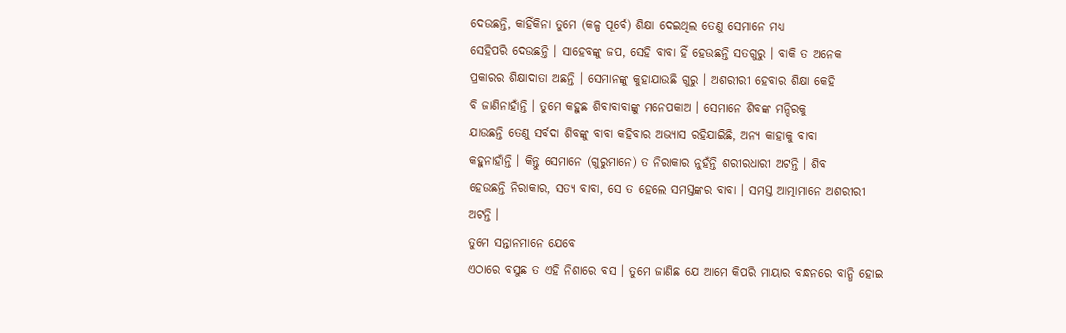ଦେଉଛନ୍ତି, କାହିଁକିନା ତୁମେ (କଳ୍ପ ପୂର୍ବେ) ଶିକ୍ଷା ଦେଇଥିଲ ତେଣୁ ସେମାନେ ମଧ୍ୟ
ସେହିପରି ଦେଉଛନ୍ତି । ସାହେବଙ୍କୁ ଜପ, ସେହି ବାବା ହିଁ ହେଉଛନ୍ତି ସତଗୁରୁ । ବାକି ତ ଅନେକ
ପ୍ରକାରର ଶିକ୍ଷାଦାତା ଅଛନ୍ତି । ସେମାନଙ୍କୁ କୁହାଯାଉଛି ଗୁରୁ । ଅଶରୀରୀ ହେବାର ଶିକ୍ଷା କେହି
ବି ଜାଣିନାହାଁନ୍ତି । ତୁମେ କହୁଛ ଶିବାବାବାଙ୍କୁ ମନେପକାଅ । ସେମାନେ ଶିବଙ୍କ ମନ୍ଦିରକୁ
ଯାଉଛନ୍ତି ତେଣୁ ସର୍ବଦା ଶିବଙ୍କୁ ବାବା କହିବାର ଅଭ୍ୟାସ ରହିଯାଇିଛି, ଅନ୍ୟ କାହାକୁ ବାବା
କହୁନାହାଁନ୍ତି । କିନ୍ତୁ ସେମାନେ (ଗୁରୁମାନେ) ତ ନିରାକାର ନୁହଁନ୍ତି ଶରୀରଧାରୀ ଅଟନ୍ତି । ଶିବ
ହେଉଛନ୍ତି ନିରାକାର, ସତ୍ୟ ବାବା, ସେ ତ ହେଲେ ସମସ୍ତଙ୍କର ବାବା । ସମସ୍ତ ଆତ୍ମାମାନେ ଅଶରୀରୀ
ଅଟନ୍ତି ।
ତୁମେ ସନ୍ତାନମାନେ ଯେବେ
ଏଠାରେ ବସୁଛ ତ ଏହି ନିଶାରେ ବସ । ତୁମେ ଜାଣିଛ ଯେ ଆମେ କିପରି ମାୟାର ବନ୍ଧନରେ ବାନ୍ଧି ହୋଇ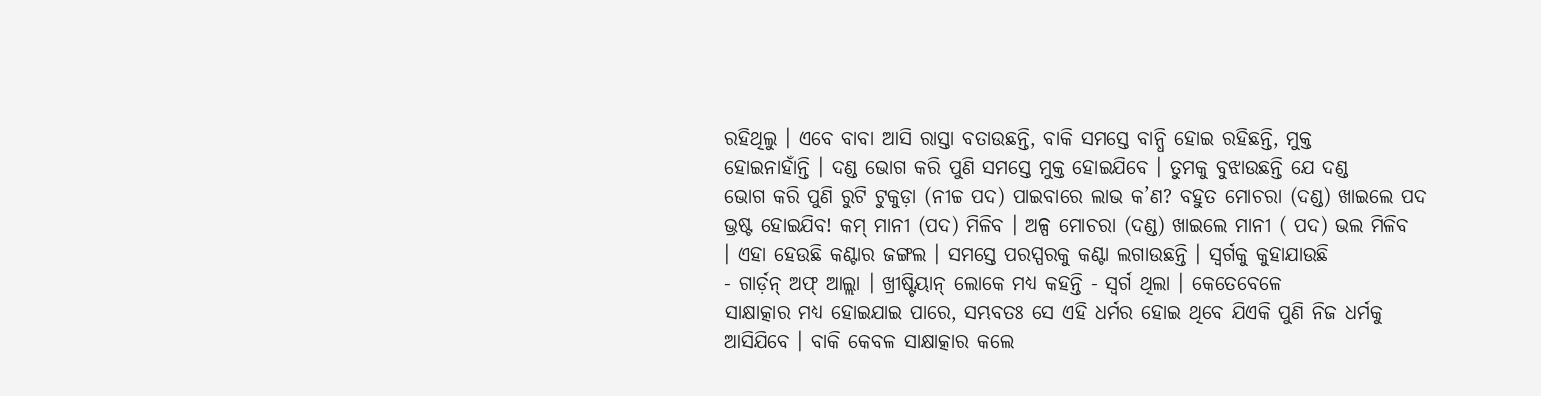ରହିଥିଲୁ । ଏବେ ବାବା ଆସି ରାସ୍ତା ବତାଉଛନ୍ତି, ବାକି ସମସ୍ତେ ବାନ୍ଧି ହୋଇ ରହିଛନ୍ତି, ମୁକ୍ତ
ହୋଇନାହାଁନ୍ତି । ଦଣ୍ଡ ଭୋଗ କରି ପୁଣି ସମସ୍ତେ ମୁକ୍ତ ହୋଇଯିବେ । ତୁମକୁ ବୁଝାଉଛନ୍ତି ଯେ ଦଣ୍ଡ
ଭୋଗ କରି ପୁଣି ରୁଟି ଟୁକୁଡ଼ା (ନୀଚ୍ଚ ପଦ) ପାଇବାରେ ଲାଭ କ’ଣ? ବହୁତ ମୋଚରା (ଦଣ୍ଡ) ଖାଇଲେ ପଦ
ଭ୍ରଷ୍ଟ ହୋଇଯିବ! କମ୍ ମାନୀ (ପଦ) ମିଳିବ । ଅଳ୍ପ ମୋଚରା (ଦଣ୍ଡ) ଖାଇଲେ ମାନୀ ( ପଦ) ଭଲ ମିଳିବ
। ଏହା ହେଉଛି କଣ୍ଟାର ଜଙ୍ଗଲ । ସମସ୍ତେ ପରସ୍ପରକୁ କଣ୍ଟା ଲଗାଉଛନ୍ତି । ସ୍ୱର୍ଗକୁ କୁହାଯାଉଛି
- ଗାର୍ଡ଼ନ୍ ଅଫ୍ ଆଲ୍ଲା । ଖ୍ରୀଷ୍ଟିୟାନ୍ ଲୋକେ ମଧ୍ୟ କହନ୍ତି - ସ୍ୱର୍ଗ ଥିଲା । କେତେବେଳେ
ସାକ୍ଷାତ୍କାର ମଧ୍ୟ ହୋଇଯାଇ ପାରେ, ସମ୍ଭବତଃ ସେ ଏହି ଧର୍ମର ହୋଇ ଥିବେ ଯିଏକି ପୁଣି ନିଜ ଧର୍ମକୁ
ଆସିଯିବେ । ବାକି କେବଳ ସାକ୍ଷାତ୍କାର କଲେ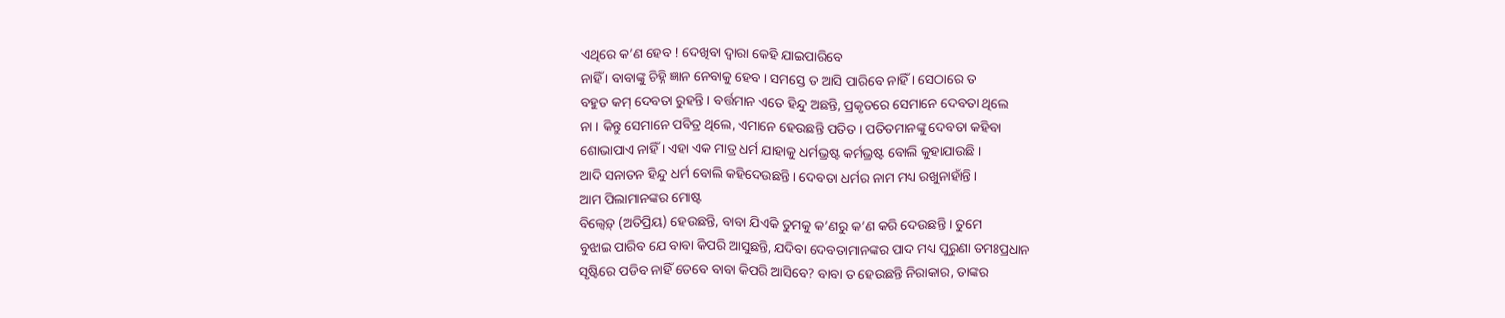ଏଥିରେ କ’ଣ ହେବ ! ଦେଖିବା ଦ୍ୱାରା କେହି ଯାଇପାରିବେ
ନାହିଁ । ବାବାଙ୍କୁ ଚିହ୍ନି ଜ୍ଞାନ ନେବାକୁ ହେବ । ସମସ୍ତେ ତ ଆସି ପାରିବେ ନାହିଁ । ସେଠାରେ ତ
ବହୁତ କମ୍ ଦେବତା ରୁହନ୍ତି । ବର୍ତ୍ତମାନ ଏତେ ହିନ୍ଦୁ ଅଛନ୍ତି, ପ୍ରକୃତରେ ସେମାନେ ଦେବତା ଥିଲେ
ନା । କିନ୍ତୁ ସେମାନେ ପବିତ୍ର ଥିଲେ, ଏମାନେ ହେଉଛନ୍ତି ପତିତ । ପତିତମାନଙ୍କୁ ଦେବତା କହିବା
ଶୋଭାପାଏ ନାହିଁ । ଏହା ଏକ ମାତ୍ର ଧର୍ମ ଯାହାକୁ ଧର୍ମଭ୍ରଷ୍ଟ କର୍ମଭ୍ରଷ୍ଟ ବୋଲି କୁହାଯାଉଛି ।
ଆଦି ସନାତନ ହିନ୍ଦୁ ଧର୍ମ ବୋଲି କହିଦେଉଛନ୍ତି । ଦେବତା ଧର୍ମର ନାମ ମଧ୍ୟ ରଖୁନାହାଁନ୍ତି ।
ଆମ ପିଲାମାନଙ୍କର ମୋଷ୍ଟ
ବିଲ୍ବେଡ଼୍ (ଅତିପ୍ରିୟ) ହେଉଛନ୍ତି, ବାବା ଯିଏକି ତୁମକୁ କ’ଣରୁ କ’ଣ କରି ଦେଉଛନ୍ତି । ତୁମେ
ବୁଝାଇ ପାରିବ ଯେ ବାବା କିପରି ଆସୁଛନ୍ତି, ଯଦିବା ଦେବତାମାନଙ୍କର ପାଦ ମଧ୍ୟ ପୁରୁଣା ତମଃପ୍ରଧାନ
ସୃଷ୍ଟିରେ ପଡିବ ନାହିଁ ତେବେ ବାବା କିପରି ଆସିବେ? ବାବା ତ ହେଉଛନ୍ତି ନିରାକାର, ତାଙ୍କର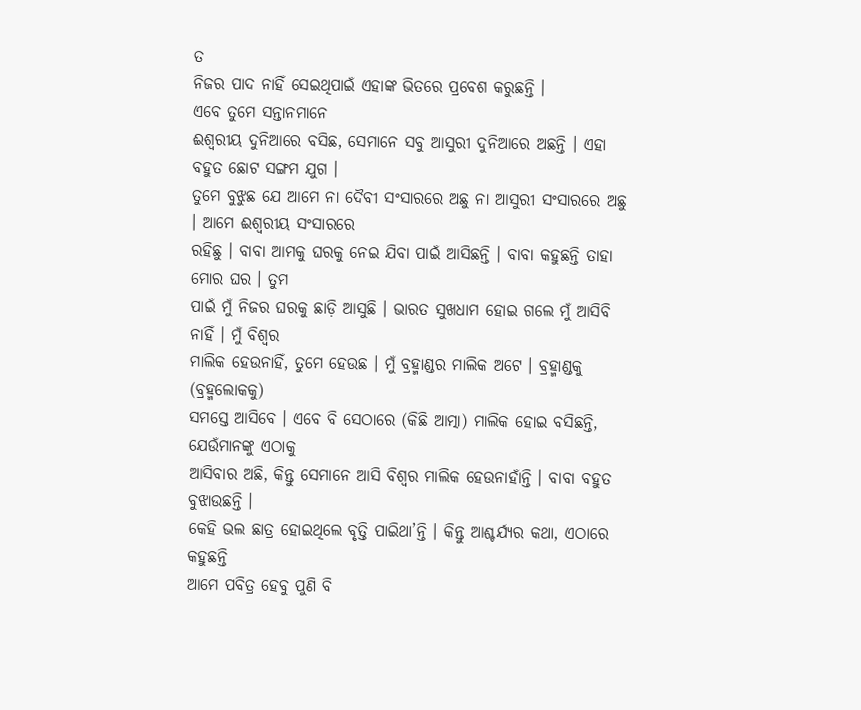ତ
ନିଜର ପାଦ ନାହିଁ ସେଇଥିପାଇଁ ଏହାଙ୍କ ଭିତରେ ପ୍ରବେଶ କରୁଛନ୍ତି ।
ଏବେ ତୁମେ ସନ୍ତାନମାନେ
ଈଶ୍ୱରୀୟ ଦୁନିଆରେ ବସିଛ, ସେମାନେ ସବୁ ଆସୁରୀ ଦୁନିଆରେ ଅଛନ୍ତି । ଏହା ବହୁତ ଛୋଟ ସଙ୍ଗମ ଯୁଗ ।
ତୁମେ ବୁଝୁଛ ଯେ ଆମେ ନା ଦୈବୀ ସଂସାରରେ ଅଛୁ ନା ଆସୁରୀ ସଂସାରରେ ଅଛୁ । ଆମେ ଈଶ୍ୱରୀୟ ସଂସାରରେ
ରହିଛୁ । ବାବା ଆମକୁ ଘରକୁ ନେଇ ଯିବା ପାଇଁ ଆସିଛନ୍ତି । ବାବା କହୁଛନ୍ତି ତାହା ମୋର ଘର । ତୁମ
ପାଇଁ ମୁଁ ନିଜର ଘରକୁ ଛାଡ଼ି ଆସୁଛି । ଭାରତ ସୁଖଧାମ ହୋଇ ଗଲେ ମୁଁ ଆସିବି ନାହିଁ । ମୁଁ ବିଶ୍ୱର
ମାଲିକ ହେଉନାହିଁ, ତୁମେ ହେଉଛ । ମୁଁ ବ୍ରହ୍ମାଣ୍ଡର ମାଲିକ ଅଟେ । ବ୍ରହ୍ମାଣ୍ଡକୁ (ବ୍ରହ୍ମଲୋକକୁ)
ସମସ୍ତେ ଆସିବେ । ଏବେ ବି ସେଠାରେ (କିଛି ଆତ୍ମା) ମାଲିକ ହୋଇ ବସିଛନ୍ତି, ଯେଉଁମାନଙ୍କୁ ଏଠାକୁ
ଆସିବାର ଅଛି, କିନ୍ତୁ ସେମାନେ ଆସି ବିଶ୍ୱର ମାଲିକ ହେଉନାହାଁନ୍ତି । ବାବା ବହୁତ ବୁଝାଉଛନ୍ତି ।
କେହି ଭଲ ଛାତ୍ର ହୋଇଥିଲେ ବୃତ୍ତି ପାଇିଥା’ନ୍ତି । କିନ୍ତୁ ଆଶ୍ଚର୍ଯ୍ୟର କଥା, ଏଠାରେ କହୁଛନ୍ତି
ଆମେ ପବିତ୍ର ହେବୁ ପୁଣି ବି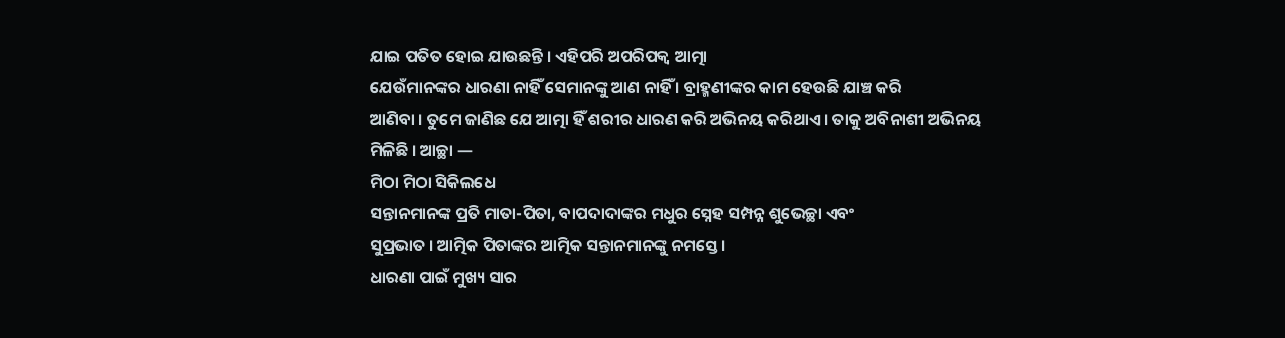ଯାଇ ପତିତ ହୋଇ ଯାଉଛନ୍ତି । ଏହିପରି ଅପରିପକ୍ୱ ଆତ୍ମା
ଯେଉଁମାନଙ୍କର ଧାରଣା ନାହିଁ ସେମାନଙ୍କୁ ଆଣ ନାହିଁ । ବ୍ରାହ୍ମଣୀଙ୍କର କାମ ହେଉଛି ଯାଞ୍ଚ କରି
ଆଣିବା । ତୁମେ ଜାଣିଛ ଯେ ଆତ୍ମା ହିଁ ଶରୀର ଧାରଣ କରି ଅଭିନୟ କରିଥାଏ । ତାକୁ ଅବିନାଶୀ ଅଭିନୟ
ମିଳିଛି । ଆଚ୍ଛା —
ମିଠା ମିଠା ସିକିଲଧେ
ସନ୍ତାନମାନଙ୍କ ପ୍ରତି ମାତା-ପିତା, ବାପଦାଦାଙ୍କର ମଧୁର ସ୍ନେହ ସମ୍ପନ୍ନ ଶୁଭେଚ୍ଛା ଏବଂ
ସୁପ୍ରଭାତ । ଆତ୍ମିକ ପିତାଙ୍କର ଆତ୍ମିକ ସନ୍ତାନମାନଙ୍କୁ ନମସ୍ତେ ।
ଧାରଣା ପାଇଁ ମୁଖ୍ୟ ସାର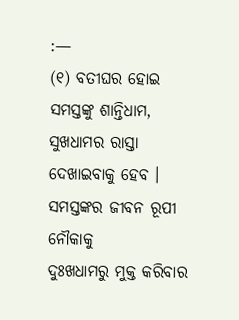:—
(୧) ବତୀଘର ହୋଇ
ସମସ୍ତଙ୍କୁ ଶାନ୍ତିଧାମ, ସୁଖଧାମର ରାସ୍ତା ଦେଖାଇବାକୁ ହେବ । ସମସ୍ତଙ୍କର ଜୀବନ ରୂପୀ ନୌକାକୁ
ଦୁଃଖଧାମରୁ ମୁକ୍ତ କରିବାର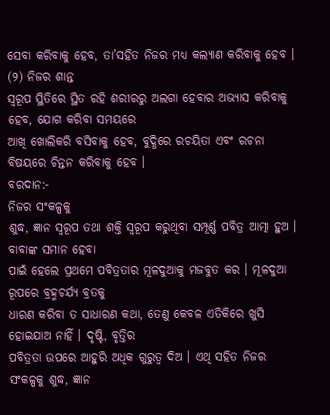ସେବା କରିବାକୁ ହେବ, ତା’ସହିତ ନିଜର ମଧ୍ୟ କଲ୍ୟାଣ କରିବାକୁ ହେବ ।
(୨) ନିଜର ଶାନ୍ତ
ସ୍ୱରୂପ ସ୍ଥିତିରେ ସ୍ଥିତ ରହି ଶରୀରରୁ ଅଲଗା ହେବାର ଅଭ୍ୟାସ କରିବାକୁ ହେବ, ଯୋଗ କରିବା ସମୟରେ
ଆଖି ଖୋଲିକରି ବସିବାକୁ ହେବ, ବୁଦ୍ଧିରେ ରଚୟିତା ଏବଂ ରଚନା ବିଷୟରେ ଚିନ୍ତନ କରିବାକୁ ହେବ ।
ବରଦାନ:-
ନିଜର ସଂକଳ୍ପକୁ
ଶୁଦ୍ଧ, ଜ୍ଞାନ ସ୍ୱରୂପ ତଥା ଶକ୍ତି ସ୍ୱରୂପ କରୁଥିବା ସମ୍ପୂର୍ଣ୍ଣ ପବିତ୍ର ଆତ୍ମା ହୁଅ ।
ବାବାଙ୍କ ସମାନ ହେବା
ପାଇଁ ହେଲେ ପ୍ରଥମେ ପବିତ୍ରତାର ମୂଳଦୁଆକୁ ମଜବୁତ କର । ମୂଳଦୁଆ ରୂପରେ ବ୍ରହ୍ମଚର୍ଯ୍ୟ ବ୍ରତକୁ
ଧାରଣ କରିବା ତ ସାଧାରଣ କଥା, ତେଣୁ କେବଳ ଏତିକିରେ ଖୁସି ହୋଇଯାଅ ନାହିଁ । ଦୃଷ୍ଟି, ବୃତ୍ତିର
ପବିତ୍ରତା ଉପରେ ଆହୁରି ଅଧିକ ଗୁରୁତ୍ୱ ଦିଅ । ଏଥି ସହିତ ନିଜର ସଂକଳ୍ପକୁ ଶୁଦ୍ଧ, ଜ୍ଞାନ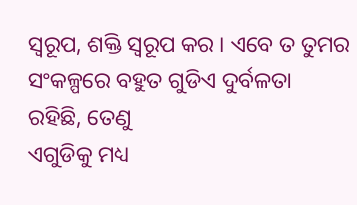ସ୍ୱରୂପ, ଶକ୍ତି ସ୍ୱରୂପ କର । ଏବେ ତ ତୁମର ସଂକଳ୍ପରେ ବହୁତ ଗୁଡିଏ ଦୁର୍ବଳତା ରହିଛି, ତେଣୁ
ଏଗୁଡିକୁ ମଧ୍ୟ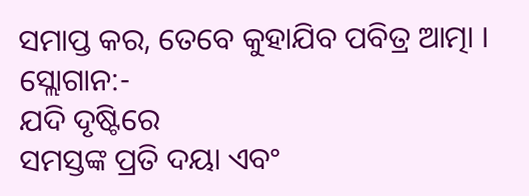ସମାପ୍ତ କର, ତେବେ କୁହାଯିବ ପବିତ୍ର ଆତ୍ମା ।
ସ୍ଲୋଗାନ:-
ଯଦି ଦୃଷ୍ଟିରେ
ସମସ୍ତଙ୍କ ପ୍ରତି ଦୟା ଏବଂ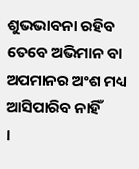ଶୁଭଭାବନା ରହିବ ତେବେ ଅଭିମାନ ବା ଅପମାନର ଅଂଶ ମଧ୍ୟ ଆସିପାରିବ ନାହିଁ
।